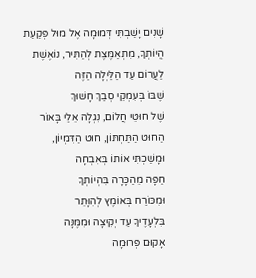שָׁנִים יָשַׁבְתִּי דְּמוּמָה אֶל מוּל פְּקַעַת
הֱיוֹתְךָ, מִתְאַמֶּצֶת לְהַתִּיר, נוֹאֶשֶׁת
לַעֲרוֹם עַד הַלַּיְלָה הַזֶּה
שֶׁבּוֹ בְּעִמְקֵי סְבַךְ חָשׁוּךְ
שֶׁל חוּטֵי חֲלוֹם, נִגְלָה אֵלַי בָּאוֹר
הַחוּט הַתַּחְתּוֹן, חוּט הַדִּמְיוֹן,
וּמָשַׁכְתִּי אוֹתוֹ בְּאִבְחָה
חַפָּה מֵהַכָּרָה בִּהְיוֹתְךָ
וּמִכּוֹרַח בְּאוֹמֶץ לְהִוָּתֵר
בִּלְעָדֶיךָ עַד יְקִיצָה וּמִמֶּנָּה
אָקוּם פְּרוּמָה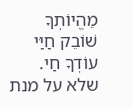מֵהֱיוֹתְךָ
שׁוֹבֵק חַיַּי
עוֹדְךָ חַי.
שלא על מנת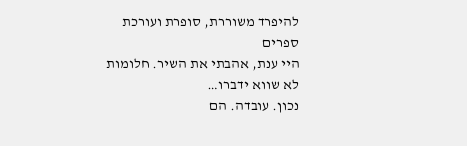להיפרד משוררת, סופרת ועורכת ספרים
היי ענת, אהבתי את השיר. חלומות לא שווא ידברו…
נכון. עובדה. הם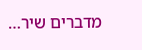מדברים שיר…